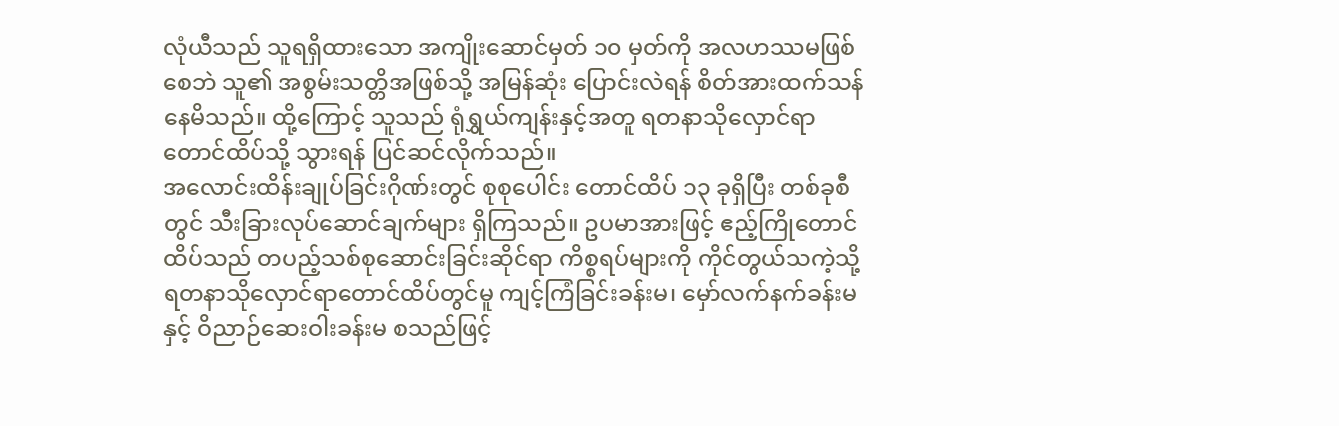လုံယီသည် သူရရှိထားသော အကျိုးဆောင်မှတ် ၁၀ မှတ်ကို အလဟဿမဖြစ်စေဘဲ သူ၏ အစွမ်းသတ္တိအဖြစ်သို့ အမြန်ဆုံး ပြောင်းလဲရန် စိတ်အားထက်သန်နေမိသည်။ ထို့ကြောင့် သူသည် ရုံရွှယ်ကျန်းနှင့်အတူ ရတနာသိုလှောင်ရာတောင်ထိပ်သို့ သွားရန် ပြင်ဆင်လိုက်သည်။
အလောင်းထိန်းချုပ်ခြင်းဂိုဏ်းတွင် စုစုပေါင်း တောင်ထိပ် ၁၃ ခုရှိပြီး တစ်ခုစီတွင် သီးခြားလုပ်ဆောင်ချက်များ ရှိကြသည်။ ဥပမာအားဖြင့် ဧည့်ကြိုတောင်ထိပ်သည် တပည့်သစ်စုဆောင်းခြင်းဆိုင်ရာ ကိစ္စရပ်များကို ကိုင်တွယ်သကဲ့သို့ ရတနာသိုလှောင်ရာတောင်ထိပ်တွင်မူ ကျင့်ကြံခြင်းခန်းမ၊ မှော်လက်နက်ခန်းမနှင့် ဝိညာဉ်ဆေးဝါးခန်းမ စသည်ဖြင့်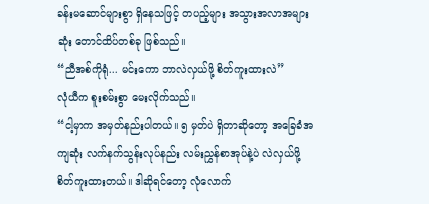ခန်းမဆောင်များစွာ ရှိနေသဖြင့် တပည့်များ အသွားအလာအများဆုံး တောင်ထိပ်တစ်ခု ဖြစ်သည်။
“ညီအစ်ကိုရုံ... မင်းကော ဘာလဲလှယ်ဖို့ စိတ်ကူးထားလဲ”
လုံယီက စူးစမ်းစွာ မေးလိုက်သည်။
“ငါ့မှာက အမှတ်နည်းပါတယ်။ ၅ မှတ်ပဲ ရှိတာဆိုတော့ အခြေခံအကျဆုံး လက်နက်သွန်းလုပ်နည်း လမ်းညွှန်စာအုပ်နဲ့ပဲ လဲလှယ်ဖို့ စိတ်ကူးထားတယ်။ ဒါဆိုရင်တော့ လုံလောက်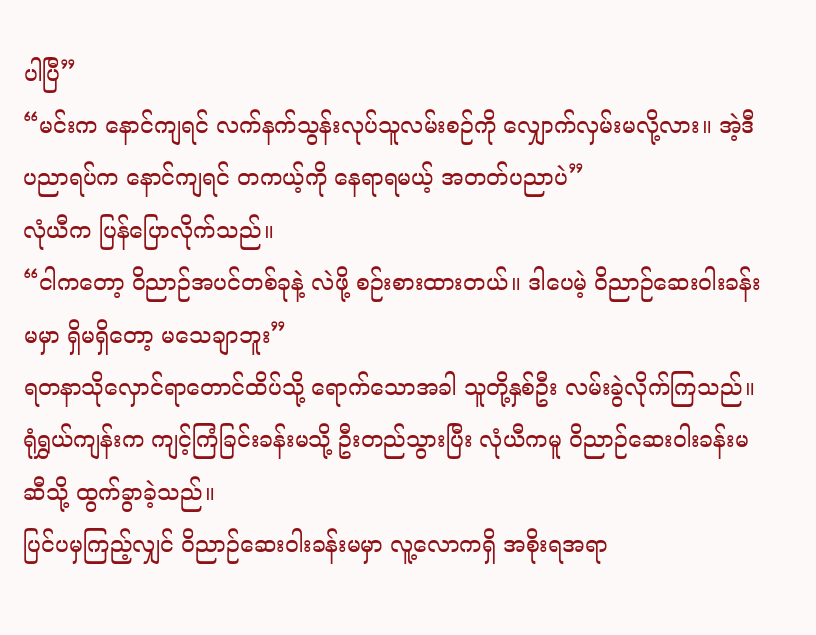ပါပြီ”
“မင်းက နောင်ကျရင် လက်နက်သွန်းလုပ်သူလမ်းစဉ်ကို လျှောက်လှမ်းမလို့လား။ အဲ့ဒီပညာရပ်က နောင်ကျရင် တကယ့်ကို နေရာရမယ့် အတတ်ပညာပဲ”
လုံယီက ပြန်ပြောလိုက်သည်။
“ငါကတော့ ဝိညာဉ်အပင်တစ်ခုနဲ့ လဲဖို့ စဉ်းစားထားတယ်။ ဒါပေမဲ့ ဝိညာဉ်ဆေးဝါးခန်းမမှာ ရှိမရှိတော့ မသေချာဘူး”
ရတနာသိုလှောင်ရာတောင်ထိပ်သို့ ရောက်သောအခါ သူတို့နှစ်ဦး လမ်းခွဲလိုက်ကြသည်။ ရုံရွှယ်ကျန်းက ကျင့်ကြံခြင်းခန်းမသို့ ဦးတည်သွားပြီး လုံယီကမူ ဝိညာဉ်ဆေးဝါးခန်းမဆီသို့ ထွက်ခွာခဲ့သည်။
ပြင်ပမှကြည့်လျှင် ဝိညာဉ်ဆေးဝါးခန်းမမှာ လူ့လောကရှိ အစိုးရအရာ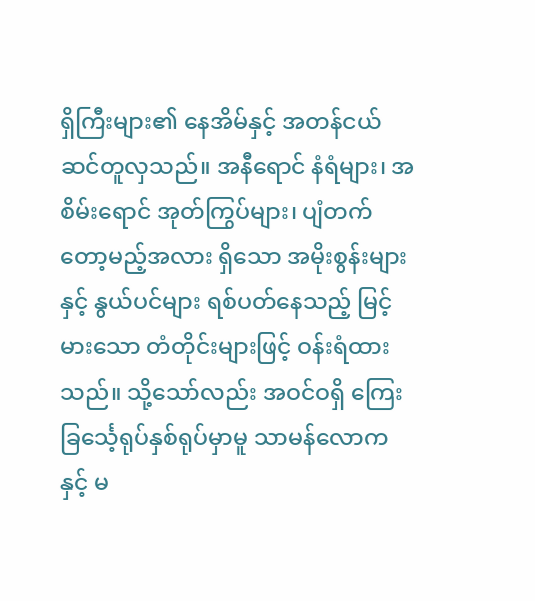ရှိကြီးများ၏ နေအိမ်နှင့် အတန်ငယ် ဆင်တူလှသည်။ အနီရောင် နံရံများ၊ အစိမ်းရောင် အုတ်ကြွပ်များ၊ ပျံတက်တော့မည့်အလား ရှိသော အမိုးစွန်းများနှင့် နွယ်ပင်များ ရစ်ပတ်နေသည့် မြင့်မားသော တံတိုင်းများဖြင့် ဝန်းရံထားသည်။ သို့သော်လည်း အဝင်ဝရှိ ကြေးခြင်္သေ့ရုပ်နှစ်ရုပ်မှာမူ သာမန်လောကနှင့် မ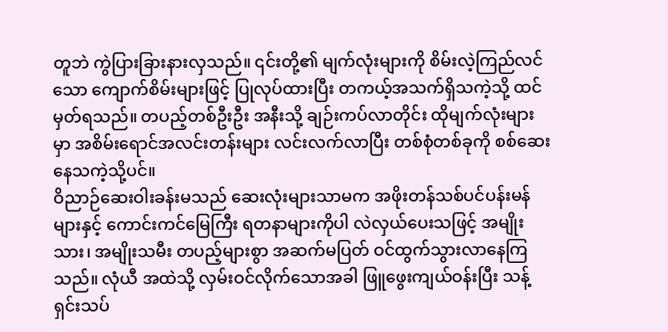တူဘဲ ကွဲပြားခြားနားလှသည်။ ၎င်းတို့၏ မျက်လုံးများကို စိမ်းလဲ့ကြည်လင်သော ကျောက်စိမ်းများဖြင့် ပြုလုပ်ထားပြီး တကယ့်အသက်ရှိသကဲ့သို့ ထင်မှတ်ရသည်။ တပည့်တစ်ဦးဦး အနီးသို့ ချဉ်းကပ်လာတိုင်း ထိုမျက်လုံးများမှာ အစိမ်းရောင်အလင်းတန်းများ လင်းလက်လာပြီး တစ်စုံတစ်ခုကို စစ်ဆေးနေသကဲ့သို့ပင်။
ဝိညာဉ်ဆေးဝါးခန်းမသည် ဆေးလုံးများသာမက အဖိုးတန်သစ်ပင်ပန်းမန်များနှင့် ကောင်းကင်မြေကြီး ရတနာများကိုပါ လဲလှယ်ပေးသဖြင့် အမျိုးသား၊ အမျိုးသမီး တပည့်များစွာ အဆက်မပြတ် ဝင်ထွက်သွားလာနေကြသည်။ လုံယီ အထဲသို့ လှမ်းဝင်လိုက်သောအခါ ဖြူဖွေးကျယ်ဝန်းပြီး သန့်ရှင်းသပ်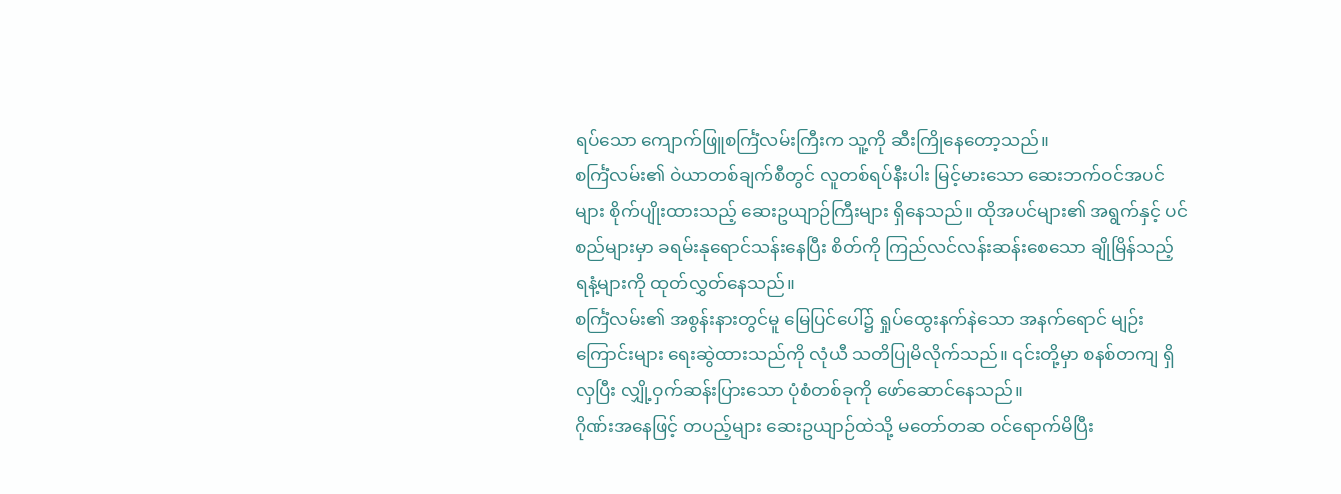ရပ်သော ကျောက်ဖြူစင်္ကြံလမ်းကြီးက သူ့ကို ဆီးကြိုနေတော့သည်။
စင်္ကြံလမ်း၏ ဝဲယာတစ်ချက်စီတွင် လူတစ်ရပ်နီးပါး မြင့်မားသော ဆေးဘက်ဝင်အပင်များ စိုက်ပျိုးထားသည့် ဆေးဥယျာဉ်ကြီးများ ရှိနေသည်။ ထိုအပင်များ၏ အရွက်နှင့် ပင်စည်များမှာ ခရမ်းနုရောင်သန်းနေပြီး စိတ်ကို ကြည်လင်လန်းဆန်းစေသော ချိုမြိန်သည့် ရနံ့များကို ထုတ်လွှတ်နေသည်။
စင်္ကြံလမ်း၏ အစွန်းနားတွင်မူ မြေပြင်ပေါ်၌ ရှုပ်ထွေးနက်နဲသော အနက်ရောင် မျဉ်းကြောင်းများ ရေးဆွဲထားသည်ကို လုံယီ သတိပြုမိလိုက်သည်။ ၎င်းတို့မှာ စနစ်တကျ ရှိလှပြီး လျှို့ဝှက်ဆန်းပြားသော ပုံစံတစ်ခုကို ဖော်ဆောင်နေသည်။
ဂိုဏ်းအနေဖြင့် တပည့်များ ဆေးဥယျာဉ်ထဲသို့ မတော်တဆ ဝင်ရောက်မိပြီး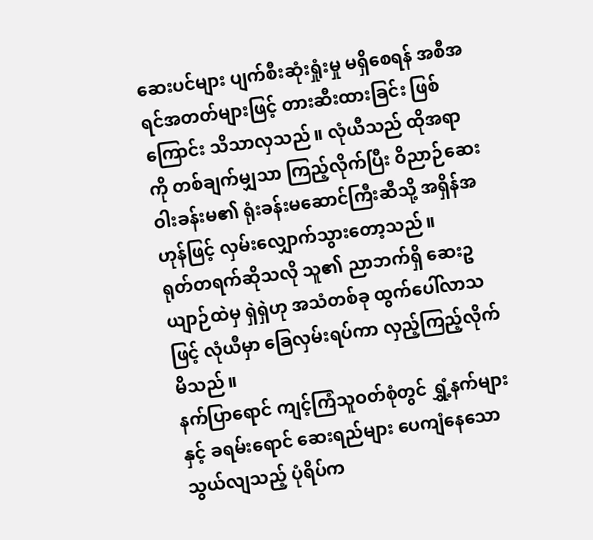ဆေးပင်များ ပျက်စီးဆုံးရှုံးမှု မရှိစေရန် အစီအရင်အတတ်များဖြင့် တားဆီးထားခြင်း ဖြစ်ကြောင်း သိသာလှသည်။ လုံယီသည် ထိုအရာကို တစ်ချက်မျှသာ ကြည့်လိုက်ပြီး ဝိညာဉ်ဆေးဝါးခန်းမ၏ ရုံးခန်းမဆောင်ကြီးဆီသို့ အရှိန်အဟုန်ဖြင့် လှမ်းလျှောက်သွားတော့သည်။
ရုတ်တရက်ဆိုသလို သူ၏ ညာဘက်ရှိ ဆေးဥယျာဉ်ထဲမှ ရှဲရှဲဟု အသံတစ်ခု ထွက်ပေါ်လာသဖြင့် လုံယီမှာ ခြေလှမ်းရပ်ကာ လှည့်ကြည့်လိုက်မိသည်။
နက်ပြာရောင် ကျင့်ကြံသူဝတ်စုံတွင် ရွှံ့နက်များနှင့် ခရမ်းရောင် ဆေးရည်များ ပေကျံနေသော သွယ်လျသည့် ပုံရိပ်က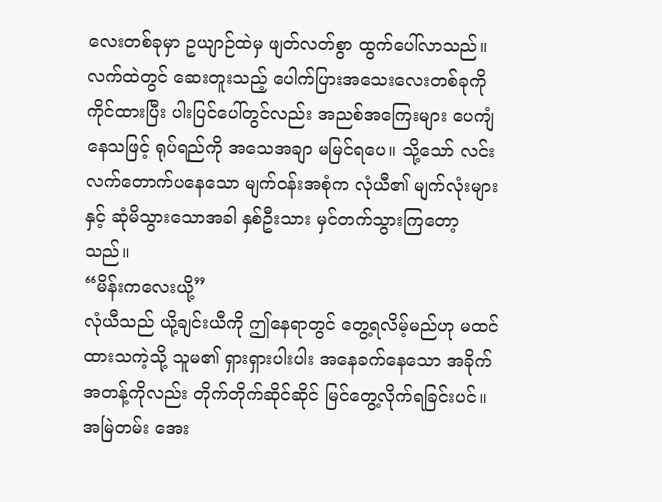လေးတစ်ခုမှာ ဥယျာဉ်ထဲမှ ဖျတ်လတ်စွာ ထွက်ပေါ်လာသည်။ လက်ထဲတွင် ဆေးတူးသည့် ပေါက်ပြားအသေးလေးတစ်ခုကို ကိုင်ထားပြီး ပါးပြင်ပေါ်တွင်လည်း အညစ်အကြေးများ ပေကျံနေသဖြင့် ရုပ်ရည်ကို အသေအချာ မမြင်ရပေ။ သို့သော် လင်းလက်တောက်ပနေသော မျက်ဝန်းအစုံက လုံယီ၏ မျက်လုံးများနှင့် ဆုံမိသွားသောအခါ နှစ်ဦးသား မှင်တက်သွားကြတော့သည်။
“မိန်းကလေးယို့”
လုံယီသည် ယို့ချင်းယီကို ဤနေရာတွင် တွေ့ရလိမ့်မည်ဟု မထင်ထားသကဲ့သို့ သူမ၏ ရှားရှားပါးပါး အနေခက်နေသော အခိုက်အတန့်ကိုလည်း တိုက်တိုက်ဆိုင်ဆိုင် မြင်တွေ့လိုက်ရခြင်းပင်။
အမြဲတမ်း အေး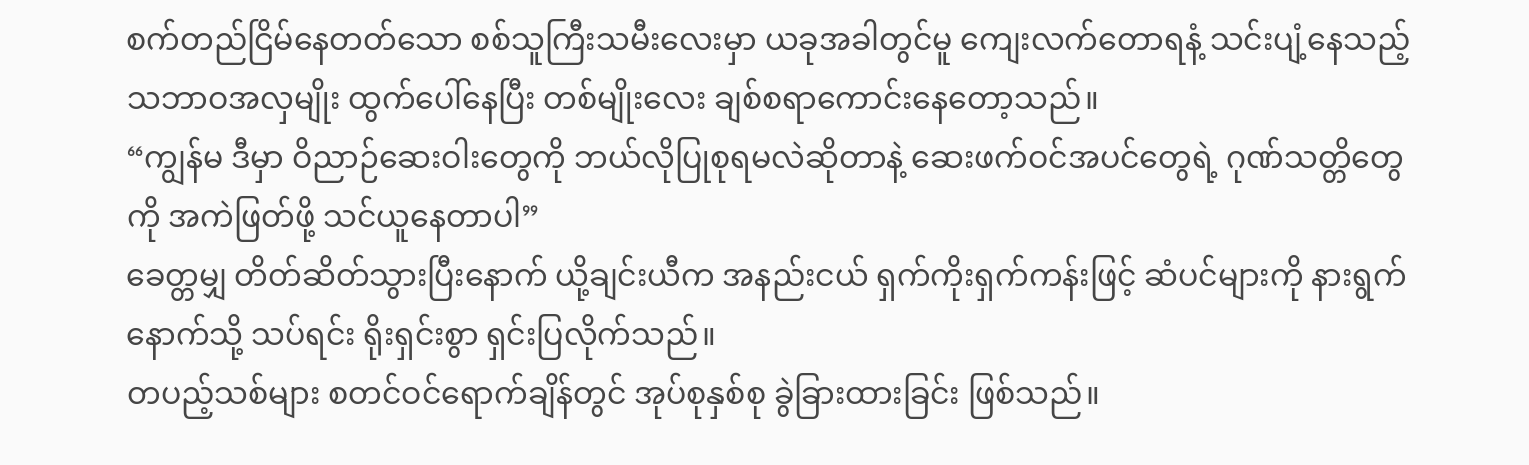စက်တည်ငြိမ်နေတတ်သော စစ်သူကြီးသမီးလေးမှာ ယခုအခါတွင်မူ ကျေးလက်တောရနံ့ သင်းပျံ့နေသည့် သဘာဝအလှမျိုး ထွက်ပေါ်နေပြီး တစ်မျိုးလေး ချစ်စရာကောင်းနေတော့သည်။
“ကျွန်မ ဒီမှာ ဝိညာဉ်ဆေးဝါးတွေကို ဘယ်လိုပြုစုရမလဲဆိုတာနဲ့ ဆေးဖက်ဝင်အပင်တွေရဲ့ ဂုဏ်သတ္တိတွေကို အကဲဖြတ်ဖို့ သင်ယူနေတာပါ”
ခေတ္တမျှ တိတ်ဆိတ်သွားပြီးနောက် ယို့ချင်းယီက အနည်းငယ် ရှက်ကိုးရှက်ကန်းဖြင့် ဆံပင်များကို နားရွက်နောက်သို့ သပ်ရင်း ရိုးရှင်းစွာ ရှင်းပြလိုက်သည်။
တပည့်သစ်များ စတင်ဝင်ရောက်ချိန်တွင် အုပ်စုနှစ်စု ခွဲခြားထားခြင်း ဖြစ်သည်။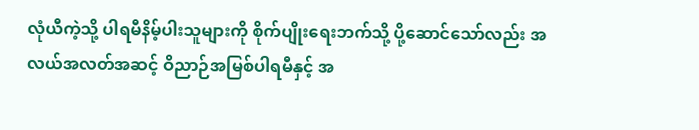လုံယီကဲ့သို့ ပါရမီနိမ့်ပါးသူများကို စိုက်ပျိုးရေးဘက်သို့ ပို့ဆောင်သော်လည်း အလယ်အလတ်အဆင့် ဝိညာဉ်အမြစ်ပါရမီနှင့် အ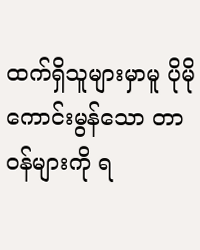ထက်ရှိသူများမှာမူ ပိုမိုကောင်းမွန်သော တာဝန်များကို ရ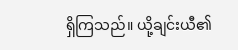ရှိကြသည်။ ယို့ချင်းယီ၏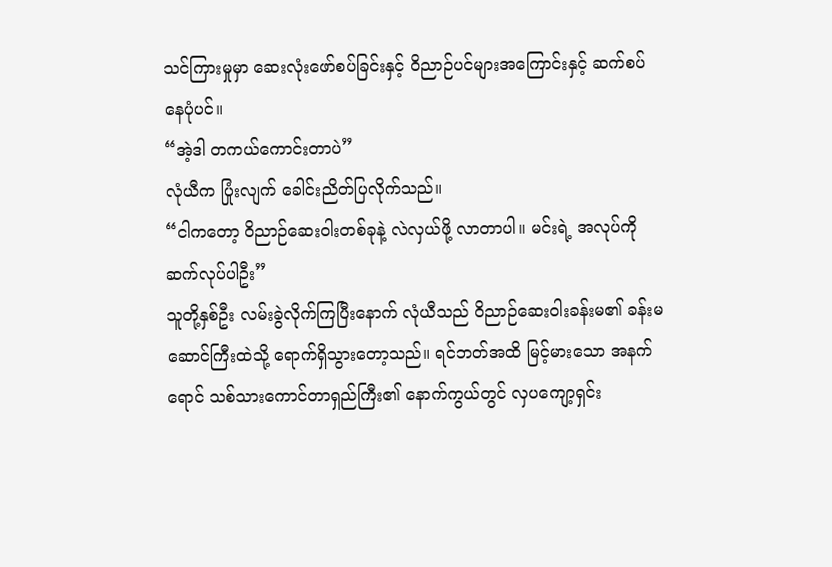သင်ကြားမှုမှာ ဆေးလုံးဖော်စပ်ခြင်းနှင့် ဝိညာဉ်ပင်များအကြောင်းနှင့် ဆက်စပ်နေပုံပင်။
“အဲ့ဒါ တကယ်ကောင်းတာပဲ”
လုံယီက ပြုံးလျက် ခေါင်းညိတ်ပြလိုက်သည်။
“ငါကတော့ ဝိညာဉ်ဆေးဝါးတစ်ခုနဲ့ လဲလှယ်ဖို့ လာတာပါ။ မင်းရဲ့ အလုပ်ကို ဆက်လုပ်ပါဦး”
သူတို့နှစ်ဦး လမ်းခွဲလိုက်ကြပြီးနောက် လုံယီသည် ဝိညာဉ်ဆေးဝါးခန်းမ၏ ခန်းမဆောင်ကြီးထဲသို့ ရောက်ရှိသွားတော့သည်။ ရင်ဘတ်အထိ မြင့်မားသော အနက်ရောင် သစ်သားကောင်တာရှည်ကြီး၏ နောက်ကွယ်တွင် လှပကျော့ရှင်း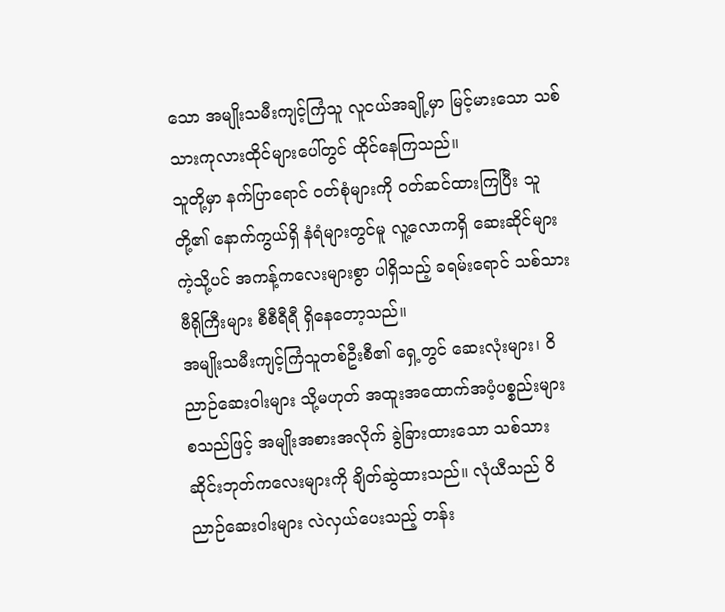သော အမျိုးသမီးကျင့်ကြံသူ လူငယ်အချို့မှာ မြင့်မားသော သစ်သားကုလားထိုင်များပေါ်တွင် ထိုင်နေကြသည်။
သူတို့မှာ နက်ပြာရောင် ဝတ်စုံများကို ဝတ်ဆင်ထားကြပြီး သူတို့၏ နောက်ကွယ်ရှိ နံရံများတွင်မူ လူ့လောကရှိ ဆေးဆိုင်များကဲ့သို့ပင် အကန့်ကလေးများစွာ ပါရှိသည့် ခရမ်းရောင် သစ်သားဗီရိုကြီးများ စီစီရီရီ ရှိနေတော့သည်။
အမျိုးသမီးကျင့်ကြံသူတစ်ဦးစီ၏ ရှေ့တွင် ဆေးလုံးများ၊ ဝိညာဉ်ဆေးဝါးများ သို့မဟုတ် အထူးအထောက်အပံ့ပစ္စည်းများ စသည်ဖြင့် အမျိုးအစားအလိုက် ခွဲခြားထားသော သစ်သားဆိုင်းဘုတ်ကလေးများကို ချိတ်ဆွဲထားသည်။ လုံယီသည် ဝိညာဉ်ဆေးဝါးများ လဲလှယ်ပေးသည့် တန်း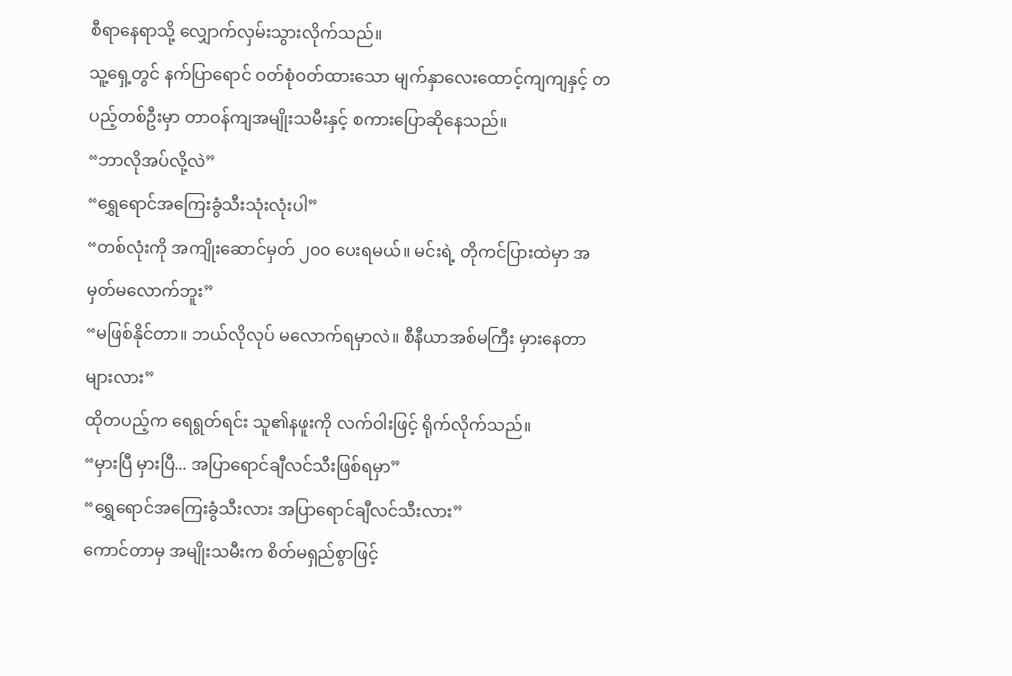စီရာနေရာသို့ လျှောက်လှမ်းသွားလိုက်သည်။
သူ့ရှေ့တွင် နက်ပြာရောင် ဝတ်စုံဝတ်ထားသော မျက်နှာလေးထောင့်ကျကျနှင့် တပည့်တစ်ဦးမှာ တာဝန်ကျအမျိုးသမီးနှင့် စကားပြောဆိုနေသည်။
“ဘာလိုအပ်လို့လဲ”
“ရွှေရောင်အကြေးခွံသီးသုံးလုံးပါ”
“တစ်လုံးကို အကျိုးဆောင်မှတ် ၂၀၀ ပေးရမယ်။ မင်းရဲ့ တိုကင်ပြားထဲမှာ အမှတ်မလောက်ဘူး”
“မဖြစ်နိုင်တာ။ ဘယ်လိုလုပ် မလောက်ရမှာလဲ။ စီနီယာအစ်မကြီး မှားနေတာများလား”
ထိုတပည့်က ရေရွတ်ရင်း သူ၏နဖူးကို လက်ဝါးဖြင့် ရိုက်လိုက်သည်။
“မှားပြီ မှားပြီ... အပြာရောင်ချီလင်သီးဖြစ်ရမှာ”
“ရွှေရောင်အကြေးခွံသီးလား အပြာရောင်ချီလင်သီးလား”
ကောင်တာမှ အမျိုးသမီးက စိတ်မရှည်စွာဖြင့်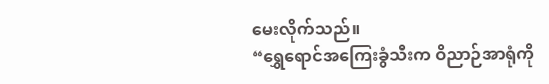မေးလိုက်သည်။
“ရွှေရောင်အကြေးခွံသီးက ဝိညာဉ်အာရုံကို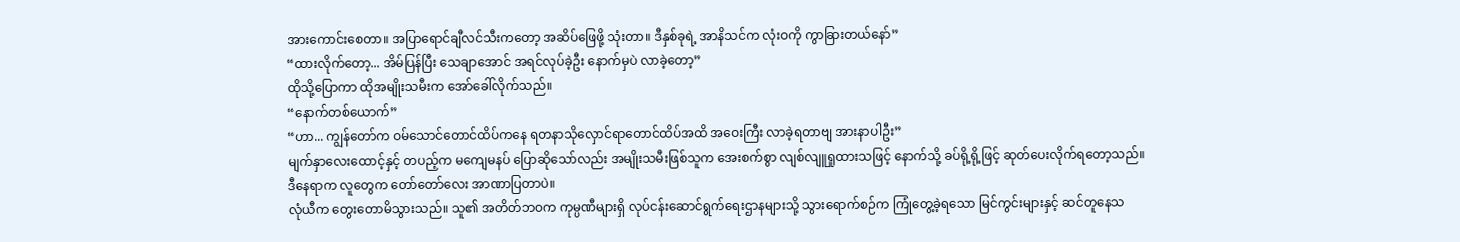အားကောင်းစေတာ။ အပြာရောင်ချီလင်သီးကတော့ အဆိပ်ဖြေဖို့ သုံးတာ။ ဒီနှစ်ခုရဲ့ အာနိသင်က လုံးဝကို ကွာခြားတယ်နော်”
“ထားလိုက်တော့... အိမ်ပြန်ပြီး သေချာအောင် အရင်လုပ်ခဲ့ဦး နောက်မှပဲ လာခဲ့တော့”
ထိုသို့ပြောကာ ထိုအမျိုးသမီးက အော်ခေါ်လိုက်သည်။
“နောက်တစ်ယောက်”
“ဟာ... ကျွန်တော်က ဝမ်သောင်တောင်ထိပ်ကနေ ရတနာသိုလှောင်ရာတောင်ထိပ်အထိ အဝေးကြီး လာခဲ့ရတာဗျ အားနာပါဦး”
မျက်နှာလေးထောင့်နှင့် တပည့်က မကျေမနပ် ပြောဆိုသော်လည်း အမျိုးသမီးဖြစ်သူက အေးစက်စွာ လျစ်လျူရှုထားသဖြင့် နောက်သို့ ခပ်ရို့ရို့ဖြင့် ဆုတ်ပေးလိုက်ရတော့သည်။
ဒီနေရာက လူတွေက တော်တော်လေး အာဏာပြတာပဲ။
လုံယီက တွေးတောမိသွားသည်။ သူ၏ အတိတ်ဘဝက ကုမ္ပဏီများရှိ လုပ်ငန်းဆောင်ရွက်ရေးဌာနများသို့ သွားရောက်စဉ်က ကြုံတွေ့ခဲ့ရသော မြင်ကွင်းများနှင့် ဆင်တူနေသ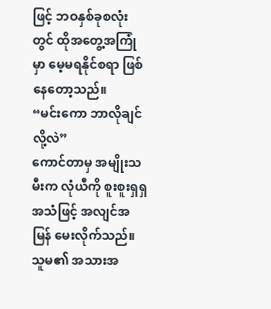ဖြင့် ဘဝနှစ်ခုစလုံးတွင် ထိုအတွေ့အကြုံမှာ မေ့မရနိုင်စရာ ဖြစ်နေတော့သည်။
“မင်းကော ဘာလိုချင်လို့လဲ”
ကောင်တာမှ အမျိုးသမီးက လုံယီကို စူးစူးရှရှ အသံဖြင့် အလျင်အမြန် မေးလိုက်သည်။ သူမ၏ အသားအ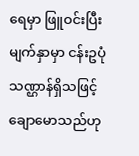ရေမှာ ဖြူဝင်းပြီး မျက်နှာမှာ ငန်းဥပုံသဏ္ဌာန်ရှိသဖြင့် ချောမောသည်ဟု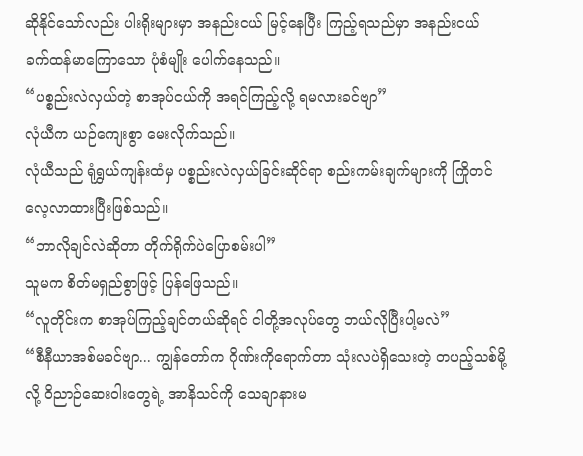ဆိုနိုင်သော်လည်း ပါးရိုးများမှာ အနည်းငယ် မြင့်နေပြီး ကြည့်ရသည်မှာ အနည်းငယ် ခက်ထန်မာကြောသော ပုံစံမျိုး ပေါက်နေသည်။
“ပစ္စည်းလဲလှယ်တဲ့ စာအုပ်ငယ်ကို အရင်ကြည့်လို့ ရမလားခင်ဗျာ”
လုံယီက ယဉ်ကျေးစွာ မေးလိုက်သည်။
လုံယီသည် ရုံရွှယ်ကျန်းထံမှ ပစ္စည်းလဲလှယ်ခြင်းဆိုင်ရာ စည်းကမ်းချက်များကို ကြိုတင်လေ့လာထားပြီးဖြစ်သည်။
“ဘာလိုချင်လဲဆိုတာ တိုက်ရိုက်ပဲပြောစမ်းပါ”
သူမက စိတ်မရှည်စွာဖြင့် ပြန်ဖြေသည်။
“လူတိုင်းက စာအုပ်ကြည့်ချင်တယ်ဆိုရင် ငါတို့အလုပ်တွေ ဘယ်လိုပြီးပါ့မလဲ”
“စီနီယာအစ်မခင်ဗျာ... ကျွန်တော်က ဂိုဏ်းကိုရောက်တာ သုံးလပဲရှိသေးတဲ့ တပည့်သစ်မို့လို့ ဝိညာဉ်ဆေးဝါးတွေရဲ့ အာနိသင်ကို သေချာနားမ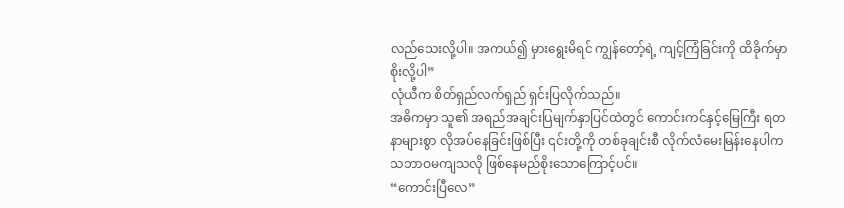လည်သေးလို့ပါ။ အကယ်၍ မှားရွေးမိရင် ကျွန်တော့်ရဲ့ ကျင့်ကြံခြင်းကို ထိခိုက်မှာစိုးလို့ပါ”
လုံယီက စိတ်ရှည်လက်ရှည် ရှင်းပြလိုက်သည်။
အဓိကမှာ သူ၏ အရည်အချင်းပြမျက်နှာပြင်ထဲတွင် ကောင်းကင်နှင့်မြေကြီး ရတနာများစွာ လိုအပ်နေခြင်းဖြစ်ပြီး ၎င်းတို့ကို တစ်ခုချင်းစီ လိုက်လံမေးမြန်းနေပါက သဘာဝမကျသလို ဖြစ်နေမည်စိုးသောကြောင့်ပင်။
“ကောင်းပြီလေ”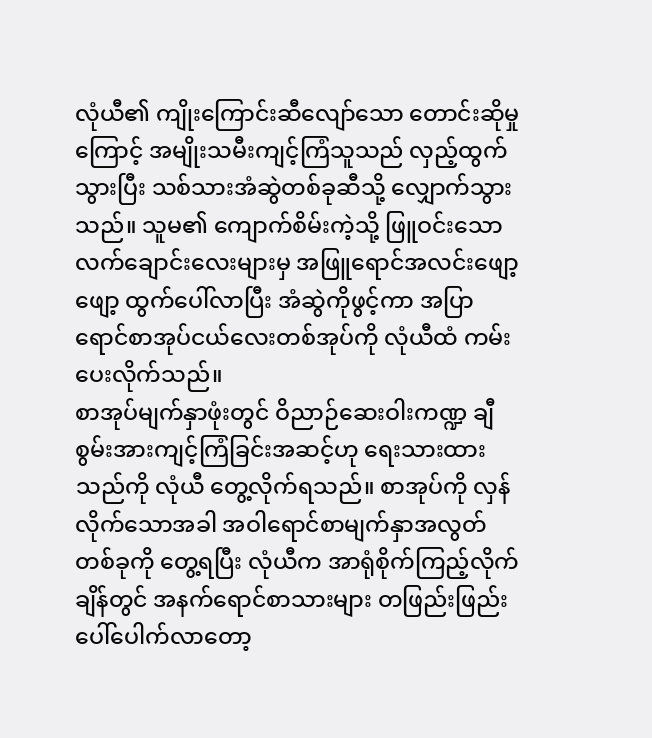လုံယီ၏ ကျိုးကြောင်းဆီလျော်သော တောင်းဆိုမှုကြောင့် အမျိုးသမီးကျင့်ကြံသူသည် လှည့်ထွက်သွားပြီး သစ်သားအံဆွဲတစ်ခုဆီသို့ လျှောက်သွားသည်။ သူမ၏ ကျောက်စိမ်းကဲ့သို့ ဖြူဝင်းသော လက်ချောင်းလေးများမှ အဖြူရောင်အလင်းဖျော့ဖျော့ ထွက်ပေါ်လာပြီး အံဆွဲကိုဖွင့်ကာ အပြာရောင်စာအုပ်ငယ်လေးတစ်အုပ်ကို လုံယီထံ ကမ်းပေးလိုက်သည်။
စာအုပ်မျက်နှာဖုံးတွင် ဝိညာဉ်ဆေးဝါးကဏ္ဍ ချီစွမ်းအားကျင့်ကြံခြင်းအဆင့်ဟု ရေးသားထားသည်ကို လုံယီ တွေ့လိုက်ရသည်။ စာအုပ်ကို လှန်လိုက်သောအခါ အဝါရောင်စာမျက်နှာအလွတ်တစ်ခုကို တွေ့ရပြီး လုံယီက အာရုံစိုက်ကြည့်လိုက်ချိန်တွင် အနက်ရောင်စာသားများ တဖြည်းဖြည်း ပေါ်ပေါက်လာတော့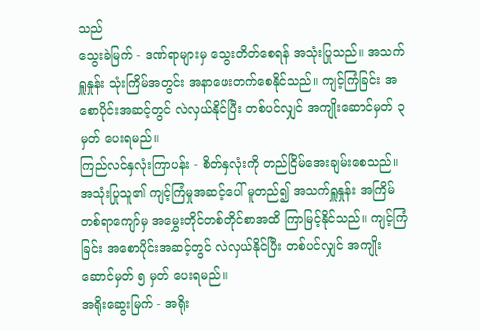သည်
သွေးခဲမြက် - ဒဏ်ရာများမှ သွေးတိတ်စေရန် အသုံးပြုသည်။ အသက်ရှူနှုန်း သုံးကြိမ်အတွင်း အနာဖေးတက်စေနိုင်သည်။ ကျင့်ကြံခြင်း အစောပိုင်းအဆင့်တွင် လဲလှယ်နိုင်ပြီး တစ်ပင်လျှင် အကျိုးဆောင်မှတ် ၃ မှတ် ပေးရမည်။
ကြည်လင်နှလုံးကြာပန်း - စိတ်နှလုံးကို တည်ငြိမ်အေးချမ်းစေသည်။ အသုံးပြုသူ၏ ကျင့်ကြံမှုအဆင့်ပေါ် မူတည်၍ အသက်ရှူနှုန်း အကြိမ်တစ်ရာကျော်မှ အမွှေးတိုင်တစ်တိုင်စာအထိ ကြာမြင့်နိုင်သည်။ ကျင့်ကြံခြင်း အစောပိုင်းအဆင့်တွင် လဲလှယ်နိုင်ပြီး တစ်ပင်လျှင် အကျိုးဆောင်မှတ် ၅ မှတ် ပေးရမည်။
အရိုးဆွေးမြက် - အရိုး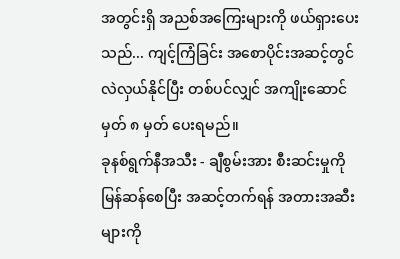အတွင်းရှိ အညစ်အကြေးများကို ဖယ်ရှားပေးသည်... ကျင့်ကြံခြင်း အစောပိုင်းအဆင့်တွင် လဲလှယ်နိုင်ပြီး တစ်ပင်လျှင် အကျိုးဆောင်မှတ် ၈ မှတ် ပေးရမည်။
ခုနစ်ရွက်နီအသီး - ချီစွမ်းအား စီးဆင်းမှုကို မြန်ဆန်စေပြီး အဆင့်တက်ရန် အတားအဆီးများကို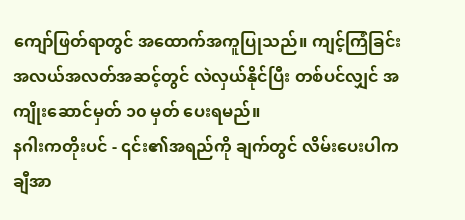ကျော်ဖြတ်ရာတွင် အထောက်အကူပြုသည်။ ကျင့်ကြံခြင်း အလယ်အလတ်အဆင့်တွင် လဲလှယ်နိုင်ပြီး တစ်ပင်လျှင် အကျိုးဆောင်မှတ် ၁၀ မှတ် ပေးရမည်။
နဂါးကတိုးပင် - ၎င်း၏အရည်ကို ချက်တွင် လိမ်းပေးပါက ချီအာ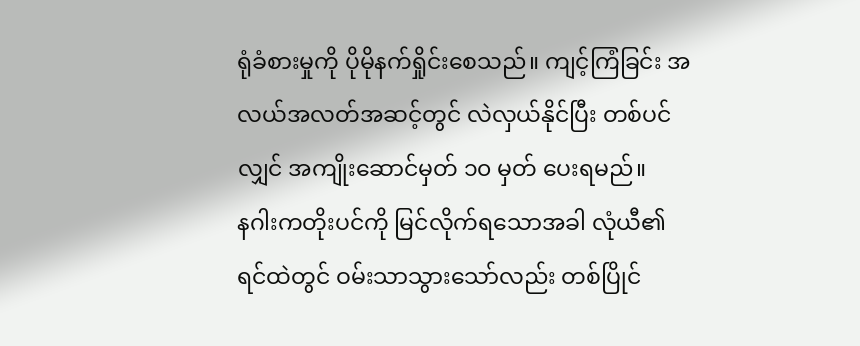ရုံခံစားမှုကို ပိုမိုနက်ရှိုင်းစေသည်။ ကျင့်ကြံခြင်း အလယ်အလတ်အဆင့်တွင် လဲလှယ်နိုင်ပြီး တစ်ပင်လျှင် အကျိုးဆောင်မှတ် ၁၀ မှတ် ပေးရမည်။
နဂါးကတိုးပင်ကို မြင်လိုက်ရသောအခါ လုံယီ၏ ရင်ထဲတွင် ဝမ်းသာသွားသော်လည်း တစ်ပြိုင်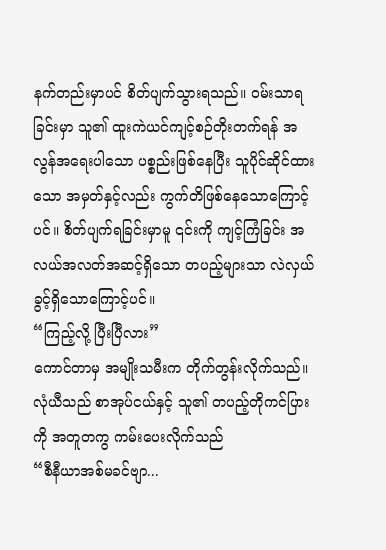နက်တည်းမှာပင် စိတ်ပျက်သွားရသည်။ ဝမ်းသာရခြင်းမှာ သူ၏ ထူးကဲယင်ကျင့်စဉ်တိုးတက်ရန် အလွန်အရေးပါသော ပစ္စည်းဖြစ်နေပြီး သူပိုင်ဆိုင်ထားသော အမှတ်နှင့်လည်း ကွက်တိဖြစ်နေသောကြောင့်ပင်။ စိတ်ပျက်ရခြင်းမှာမူ ၎င်းကို ကျင့်ကြံခြင်း အလယ်အလတ်အဆင့်ရှိသော တပည့်များသာ လဲလှယ်ခွင့်ရှိသောကြောင့်ပင်။
“ကြည့်လို့ ပြီးပြီလား”
ကောင်တာမှ အမျိုးသမီးက တိုက်တွန်းလိုက်သည်။
လုံယီသည် စာအုပ်ငယ်နှင့် သူ၏ တပည့်တိုကင်ပြားကို အတူတကွ ကမ်းပေးလိုက်သည်
“စီနီယာအစ်မခင်ဗျာ...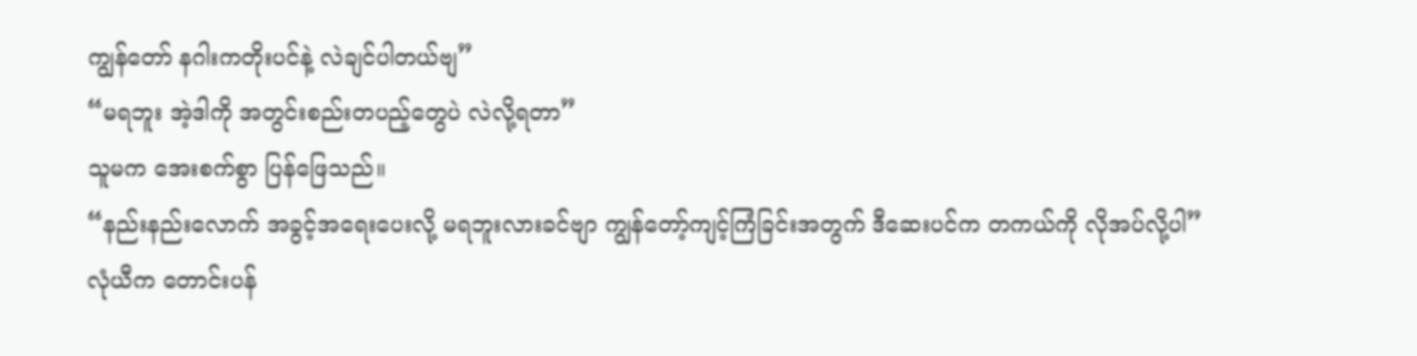ကျွန်တော် နဂါးကတိုးပင်နဲ့ လဲချင်ပါတယ်ဗျ”
“မရဘူး အဲ့ဒါကို အတွင်းစည်းတပည့်တွေပဲ လဲလို့ရတာ”
သူမက အေးစက်စွာ ပြန်ဖြေသည်။
“နည်းနည်းလောက် အခွင့်အရေးပေးလို့ မရဘူးလားခင်ဗျာ ကျွန်တော့်ကျင့်ကြံခြင်းအတွက် ဒီဆေးပင်က တကယ်ကို လိုအပ်လို့ပါ”
လုံယီက တောင်းပန်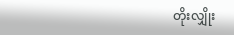တိုးလျှိုး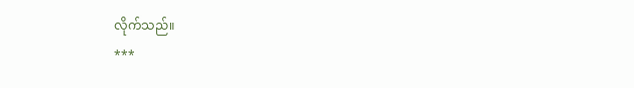လိုက်သည်။
***